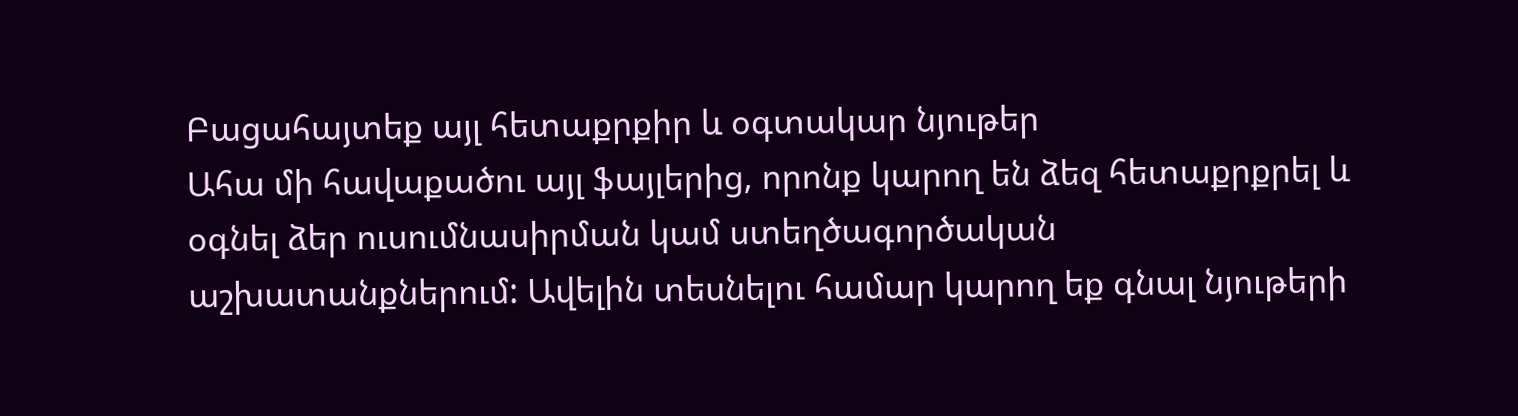Բացահայտեք այլ հետաքրքիր և օգտակար նյութեր
Ահա մի հավաքածու այլ ֆայլերից, որոնք կարող են ձեզ հետաքրքրել և օգնել ձեր ուսումնասիրման կամ ստեղծագործական աշխատանքներում: Ավելին տեսնելու համար կարող եք գնալ նյութերի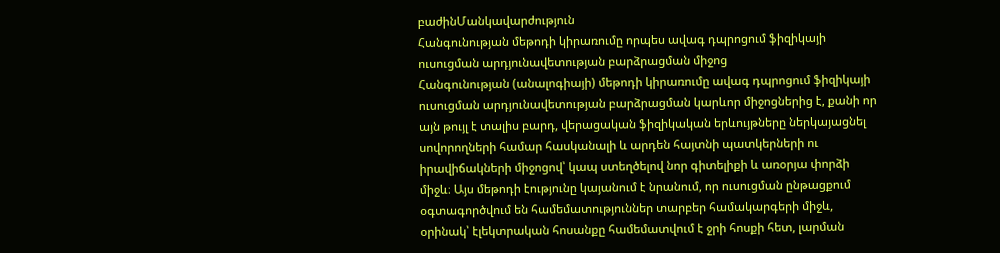բաժինՄանկավարժություն
Հանգունության մեթոդի կիրառումը որպես ավագ դպրոցում ֆիզիկայի ուսուցման արդյունավետության բարձրացման միջոց
Հանգունության (անալոգիայի) մեթոդի կիրառումը ավագ դպրոցում ֆիզիկայի ուսուցման արդյունավետության բարձրացման կարևոր միջոցներից է, քանի որ այն թույլ է տալիս բարդ, վերացական ֆիզիկական երևույթները ներկայացնել սովորողների համար հասկանալի և արդեն հայտնի պատկերների ու իրավիճակների միջոցով՝ կապ ստեղծելով նոր գիտելիքի և առօրյա փորձի միջև։ Այս մեթոդի էությունը կայանում է նրանում, որ ուսուցման ընթացքում օգտագործվում են համեմատություններ տարբեր համակարգերի միջև, օրինակ՝ էլեկտրական հոսանքը համեմատվում է ջրի հոսքի հետ, լարման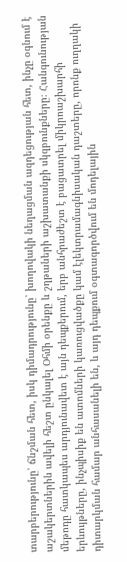տարբերությունը՝ ճնշման հետ, իսկ դիմադրությունը՝ խողովակի նեղացման ազդեցության հետ, ինչը օգնում է աշակերտներին ավելի հեշտ ընկալել Օհմի օրենքը և շղթաների աշխատանքի սկզբունքները։ Հանգունության մեթոդը հատկապես արդյունավետ է այն դեպքերում, երբ անհրաժեշտ է բացատրել միկրոաշխարհի երևույթները, ինչպիսիք են ատոմների կառուցվածքը կամ էլեկտրամագնիսական դաշտերը, որոնք ուղղակի դիտարկման համար անհասանելի են, և այդ դեպքում օգտագործվում են մոդելային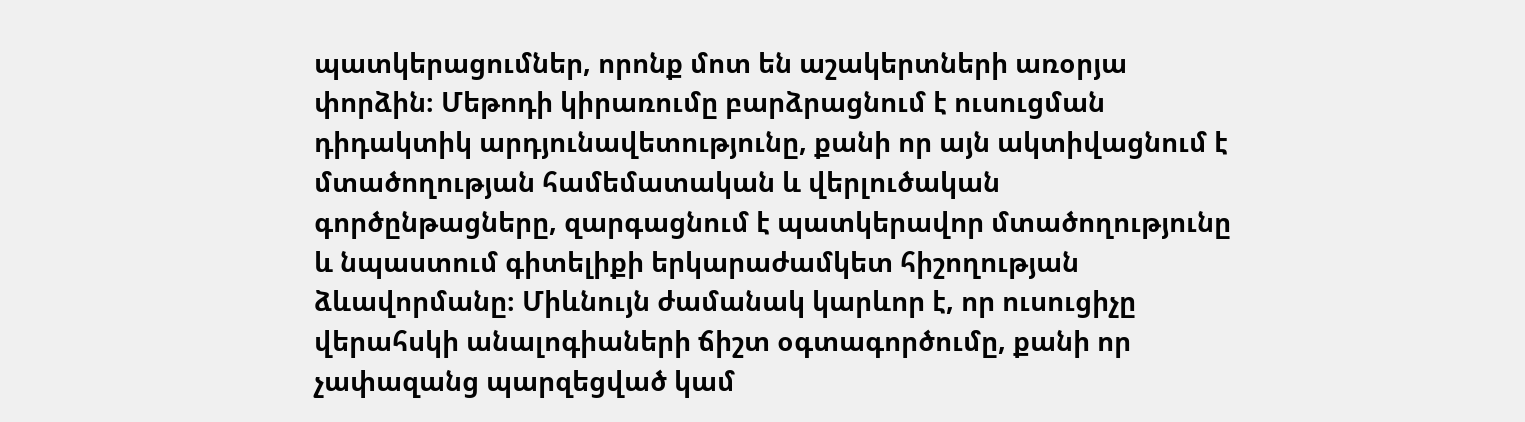պատկերացումներ, որոնք մոտ են աշակերտների առօրյա փորձին։ Մեթոդի կիրառումը բարձրացնում է ուսուցման դիդակտիկ արդյունավետությունը, քանի որ այն ակտիվացնում է մտածողության համեմատական և վերլուծական գործընթացները, զարգացնում է պատկերավոր մտածողությունը և նպաստում գիտելիքի երկարաժամկետ հիշողության ձևավորմանը։ Միևնույն ժամանակ կարևոր է, որ ուսուցիչը վերահսկի անալոգիաների ճիշտ օգտագործումը, քանի որ չափազանց պարզեցված կամ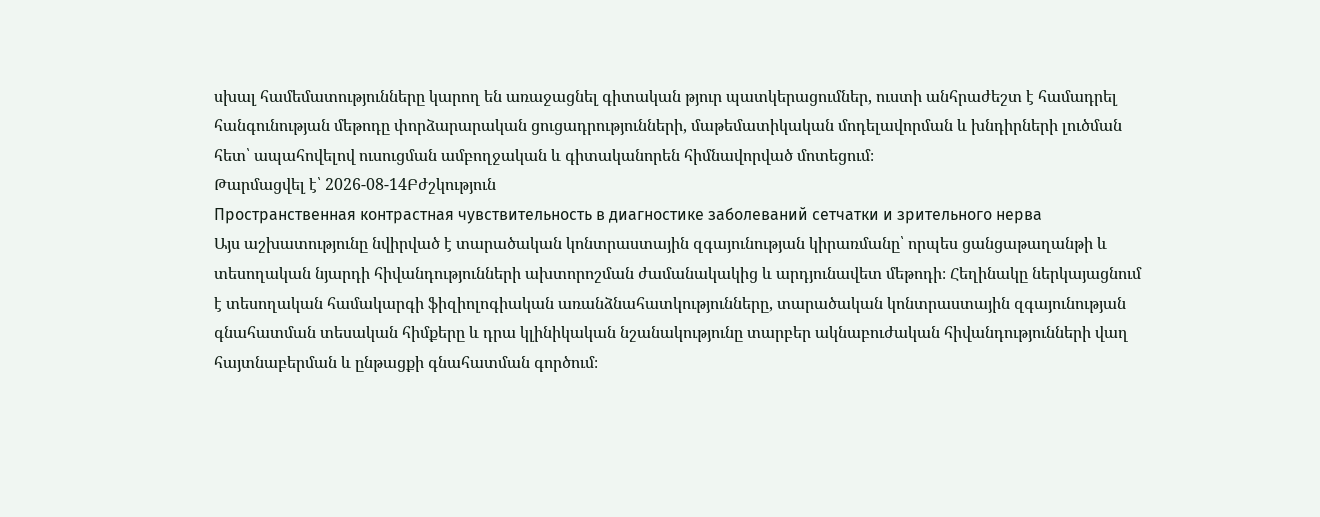սխալ համեմատությունները կարող են առաջացնել գիտական թյուր պատկերացումներ, ուստի անհրաժեշտ է համադրել հանգունության մեթոդը փորձարարական ցուցադրությունների, մաթեմատիկական մոդելավորման և խնդիրների լուծման հետ՝ ապահովելով ուսուցման ամբողջական և գիտականորեն հիմնավորված մոտեցում։
Թարմացվել է՝ 2026-08-14Բժշկություն
Пространственная контрастная чувствительность в диагностике заболеваний сетчатки и зрительного нерва
Այս աշխատությունը նվիրված է տարածական կոնտրաստային զգայունության կիրառմանը՝ որպես ցանցաթաղանթի և տեսողական նյարդի հիվանդությունների ախտորոշման ժամանակակից և արդյունավետ մեթոդի։ Հեղինակը ներկայացնում է տեսողական համակարգի ֆիզիոլոգիական առանձնահատկությունները, տարածական կոնտրաստային զգայունության գնահատման տեսական հիմքերը և դրա կլինիկական նշանակությունը տարբեր ակնաբուժական հիվանդությունների վաղ հայտնաբերման և ընթացքի գնահատման գործում։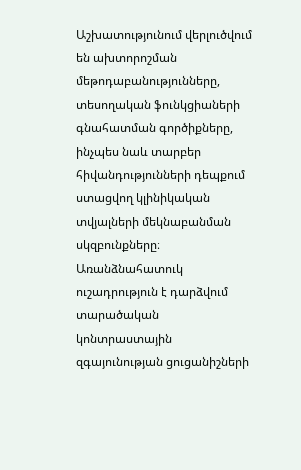Աշխատությունում վերլուծվում են ախտորոշման մեթոդաբանությունները, տեսողական ֆունկցիաների գնահատման գործիքները, ինչպես նաև տարբեր հիվանդությունների դեպքում ստացվող կլինիկական տվյալների մեկնաբանման սկզբունքները։ Առանձնահատուկ ուշադրություն է դարձվում տարածական կոնտրաստային զգայունության ցուցանիշների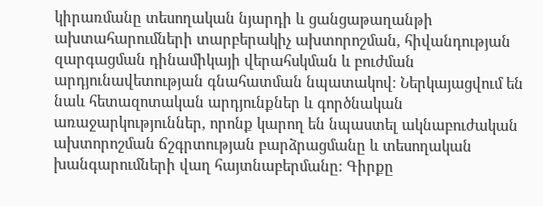կիրառմանը տեսողական նյարդի և ցանցաթաղանթի ախտահարումների տարբերակիչ ախտորոշման, հիվանդության զարգացման դինամիկայի վերահսկման և բուժման արդյունավետության գնահատման նպատակով։ Ներկայացվում են նաև հետազոտական արդյունքներ և գործնական առաջարկություններ, որոնք կարող են նպաստել ակնաբուժական ախտորոշման ճշգրտության բարձրացմանը և տեսողական խանգարումների վաղ հայտնաբերմանը։ Գիրքը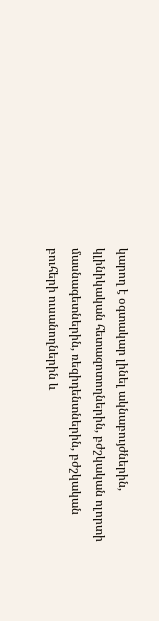կարող է օգտակար լինել ակնաբույժներին, կլինիկական հետազոտողներին, բժշկական ոլորտի մասնագետներին, ռեզիդենտներին, բժշկական բուհերի ուսանողներին և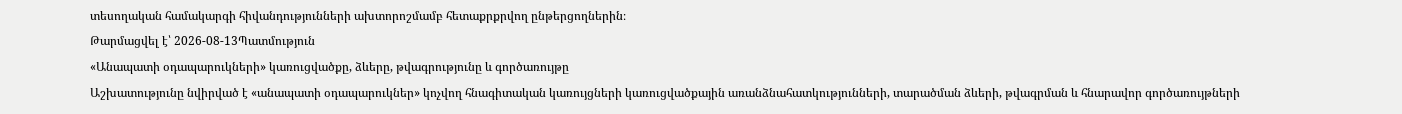տեսողական համակարգի հիվանդությունների ախտորոշմամբ հետաքրքրվող ընթերցողներին։
Թարմացվել է՝ 2026-08-13Պատմություն
«Անապատի օդապարուկների» կառուցվածքը, ձևերը, թվագրությունը և գործառույթը
Աշխատությունը նվիրված է «անապատի օդապարուկներ» կոչվող հնագիտական կառույցների կառուցվածքային առանձնահատկությունների, տարածման ձևերի, թվագրման և հնարավոր գործառույթների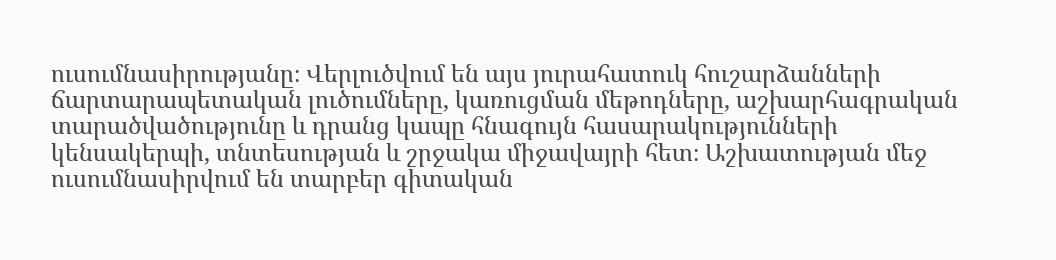ուսումնասիրությանը։ Վերլուծվում են այս յուրահատուկ հուշարձանների ճարտարապետական լուծումները, կառուցման մեթոդները, աշխարհագրական տարածվածությունը և դրանց կապը հնագույն հասարակությունների կենսակերպի, տնտեսության և շրջակա միջավայրի հետ։ Աշխատության մեջ ուսումնասիրվում են տարբեր գիտական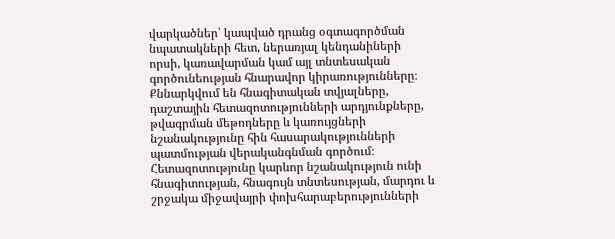վարկածներ՝ կապված դրանց օգտագործման նպատակների հետ, ներառյալ կենդանիների որսի, կառավարման կամ այլ տնտեսական գործունեության հնարավոր կիրառությունները։ Քննարկվում են հնագիտական տվյալները, դաշտային հետազոտությունների արդյունքները, թվագրման մեթոդները և կառույցների նշանակությունը հին հասարակությունների պատմության վերականգնման գործում։ Հետազոտությունը կարևոր նշանակություն ունի հնագիտության, հնագույն տնտեսության, մարդու և շրջակա միջավայրի փոխհարաբերությունների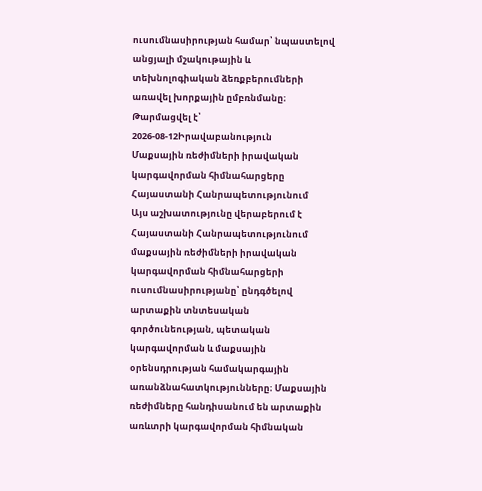ուսումնասիրության համար՝ նպաստելով անցյալի մշակութային և տեխնոլոգիական ձեռքբերումների առավել խորքային ըմբռնմանը։
Թարմացվել է՝ 2026-08-12Իրավաբանություն
Մաքսային ռեժիմների իրավական կարգավորման հիմնահարցերը Հայաստանի Հանրապետությունում
Այս աշխատությունը վերաբերում է Հայաստանի Հանրապետությունում մաքսային ռեժիմների իրավական կարգավորման հիմնահարցերի ուսումնասիրությանը՝ ընդգծելով արտաքին տնտեսական գործունեության, պետական կարգավորման և մաքսային օրենսդրության համակարգային առանձնահատկությունները։ Մաքսային ռեժիմները հանդիսանում են արտաքին առևտրի կարգավորման հիմնական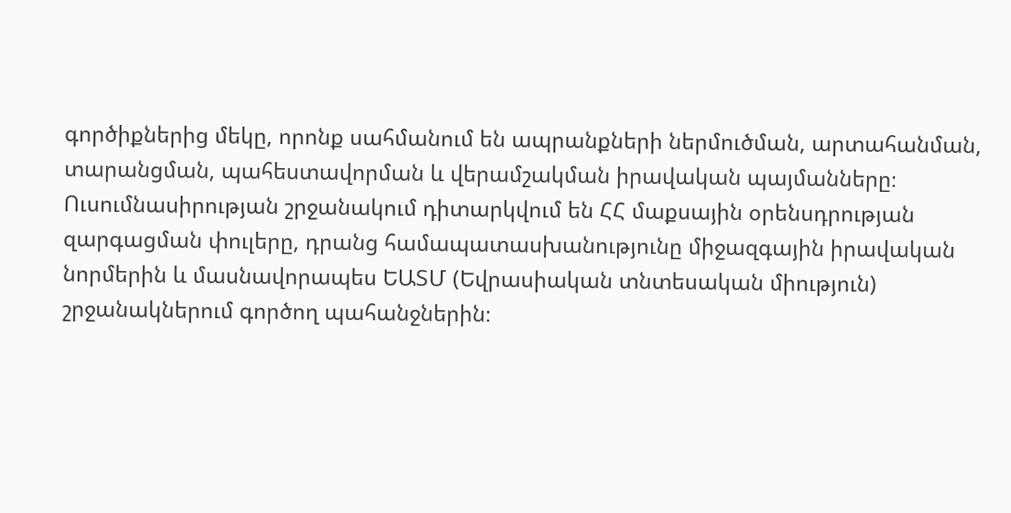գործիքներից մեկը, որոնք սահմանում են ապրանքների ներմուծման, արտահանման, տարանցման, պահեստավորման և վերամշակման իրավական պայմանները։ Ուսումնասիրության շրջանակում դիտարկվում են ՀՀ մաքսային օրենսդրության զարգացման փուլերը, դրանց համապատասխանությունը միջազգային իրավական նորմերին և մասնավորապես ԵԱՏՄ (Եվրասիական տնտեսական միություն) շրջանակներում գործող պահանջներին։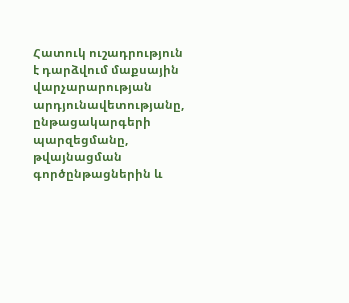Հատուկ ուշադրություն է դարձվում մաքսային վարչարարության արդյունավետությանը, ընթացակարգերի պարզեցմանը, թվայնացման գործընթացներին և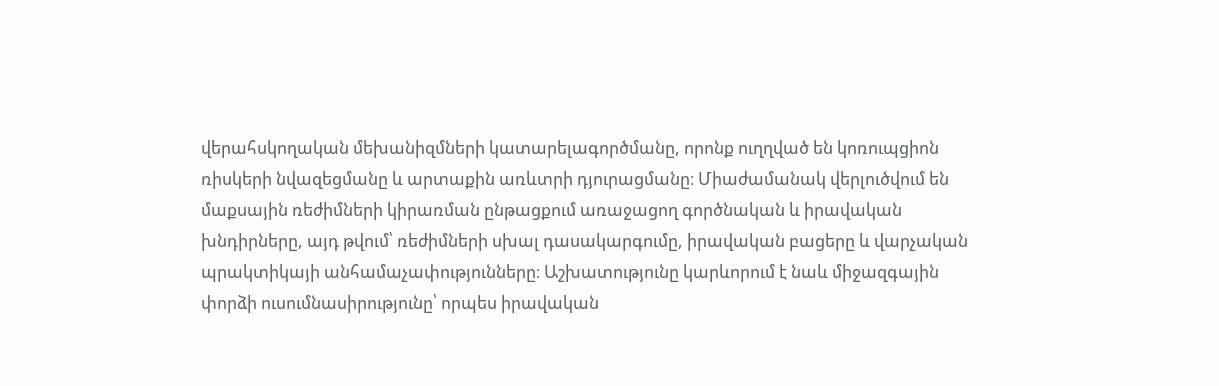վերահսկողական մեխանիզմների կատարելագործմանը, որոնք ուղղված են կոռուպցիոն ռիսկերի նվազեցմանը և արտաքին առևտրի դյուրացմանը։ Միաժամանակ վերլուծվում են մաքսային ռեժիմների կիրառման ընթացքում առաջացող գործնական և իրավական խնդիրները, այդ թվում՝ ռեժիմների սխալ դասակարգումը, իրավական բացերը և վարչական պրակտիկայի անհամաչափությունները։ Աշխատությունը կարևորում է նաև միջազգային փորձի ուսումնասիրությունը՝ որպես իրավական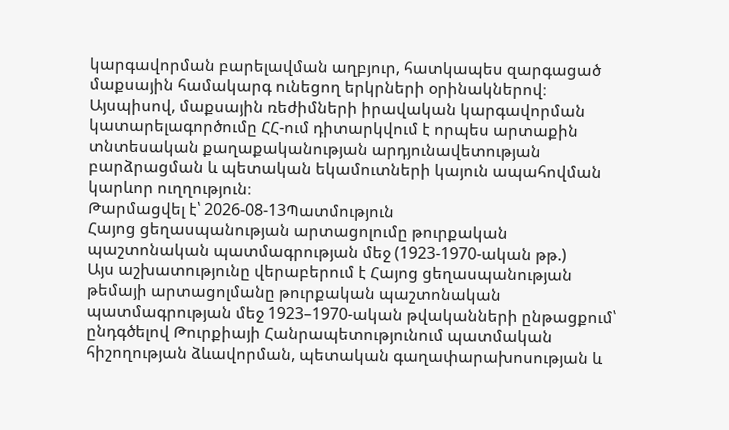կարգավորման բարելավման աղբյուր, հատկապես զարգացած մաքսային համակարգ ունեցող երկրների օրինակներով։ Այսպիսով, մաքսային ռեժիմների իրավական կարգավորման կատարելագործումը ՀՀ-ում դիտարկվում է որպես արտաքին տնտեսական քաղաքականության արդյունավետության բարձրացման և պետական եկամուտների կայուն ապահովման կարևոր ուղղություն։
Թարմացվել է՝ 2026-08-13Պատմություն
Հայոց ցեղասպանության արտացոլումը թուրքական պաշտոնական պատմագրության մեջ (1923-1970-ական թթ.)
Այս աշխատությունը վերաբերում է Հայոց ցեղասպանության թեմայի արտացոլմանը թուրքական պաշտոնական պատմագրության մեջ 1923–1970-ական թվականների ընթացքում՝ ընդգծելով Թուրքիայի Հանրապետությունում պատմական հիշողության ձևավորման, պետական գաղափարախոսության և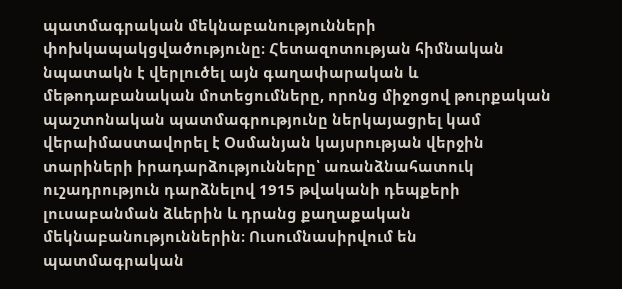պատմագրական մեկնաբանությունների փոխկապակցվածությունը։ Հետազոտության հիմնական նպատակն է վերլուծել այն գաղափարական և մեթոդաբանական մոտեցումները, որոնց միջոցով թուրքական պաշտոնական պատմագրությունը ներկայացրել կամ վերաիմաստավորել է Օսմանյան կայսրության վերջին տարիների իրադարձությունները՝ առանձնահատուկ ուշադրություն դարձնելով 1915 թվականի դեպքերի լուսաբանման ձևերին և դրանց քաղաքական մեկնաբանություններին։ Ուսումնասիրվում են պատմագրական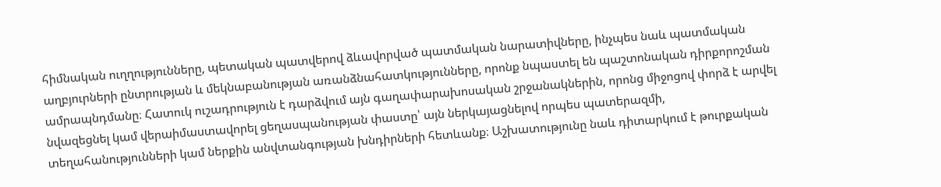հիմնական ուղղությունները, պետական պատվերով ձևավորված պատմական նարատիվները, ինչպես նաև պատմական աղբյուրների ընտրության և մեկնաբանության առանձնահատկությունները, որոնք նպաստել են պաշտոնական դիրքորոշման ամրապնդմանը։ Հատուկ ուշադրություն է դարձվում այն գաղափարախոսական շրջանակներին, որոնց միջոցով փորձ է արվել նվազեցնել կամ վերաիմաստավորել ցեղասպանության փաստը՝ այն ներկայացնելով որպես պատերազմի, տեղահանությունների կամ ներքին անվտանգության խնդիրների հետևանք։ Աշխատությունը նաև դիտարկում է թուրքական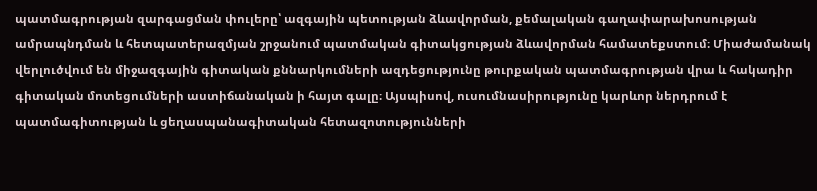պատմագրության զարգացման փուլերը՝ ազգային պետության ձևավորման, քեմալական գաղափարախոսության ամրապնդման և հետպատերազմյան շրջանում պատմական գիտակցության ձևավորման համատեքստում։ Միաժամանակ վերլուծվում են միջազգային գիտական քննարկումների ազդեցությունը թուրքական պատմագրության վրա և հակադիր գիտական մոտեցումների աստիճանական ի հայտ գալը։ Այսպիսով, ուսումնասիրությունը կարևոր ներդրում է պատմագիտության և ցեղասպանագիտական հետազոտությունների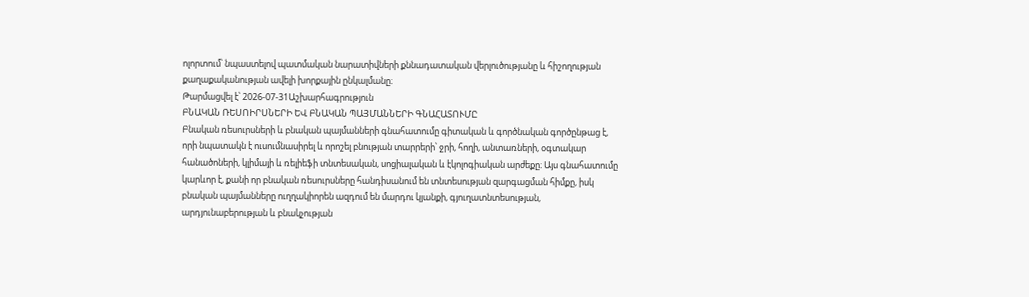ոլորտում՝ նպաստելով պատմական նարատիվների քննադատական վերլուծությանը և հիշողության քաղաքականության ավելի խորքային ընկալմանը։
Թարմացվել է՝ 2026-07-31Աշխարհագրություն
ԲՆԱԿԱՆ ՌԵՍՈԻՐՍՆԵՐԻ ԵՎ ԲՆԱԿԱՆ ՊԱՅՄԱՆՆԵՐԻ ԳՆԱՀԱՏՈՒՄԸ
Բնական ռեսուրսների և բնական պայմանների գնահատումը գիտական և գործնական գործընթաց է, որի նպատակն է ուսումնասիրել և որոշել բնության տարրերի՝ ջրի, հողի, անտառների, օգտակար հանածոների, կլիմայի և ռելիեֆի տնտեսական, սոցիալական և էկոլոգիական արժեքը։ Այս գնահատումը կարևոր է, քանի որ բնական ռեսուրսները հանդիսանում են տնտեսության զարգացման հիմքը, իսկ բնական պայմանները ուղղակիորեն ազդում են մարդու կյանքի, գյուղատնտեսության, արդյունաբերության և բնակչության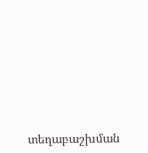տեղաբաշխման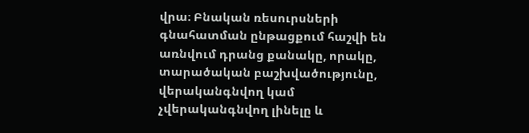վրա։ Բնական ռեսուրսների գնահատման ընթացքում հաշվի են առնվում դրանց քանակը, որակը, տարածական բաշխվածությունը, վերականգնվող կամ չվերականգնվող լինելը և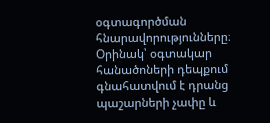օգտագործման հնարավորությունները։ Օրինակ՝ օգտակար հանածոների դեպքում գնահատվում է դրանց պաշարների չափը և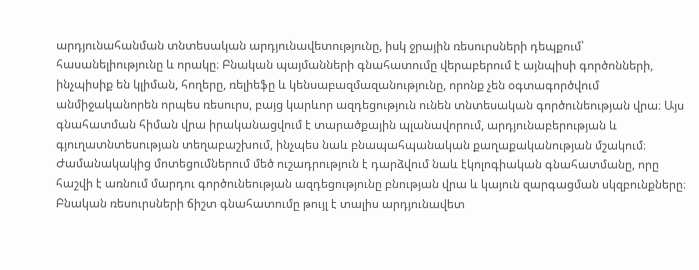արդյունահանման տնտեսական արդյունավետությունը, իսկ ջրային ռեսուրսների դեպքում՝ հասանելիությունը և որակը։ Բնական պայմանների գնահատումը վերաբերում է այնպիսի գործոնների, ինչպիսիք են կլիման, հողերը, ռելիեֆը և կենսաբազմազանությունը, որոնք չեն օգտագործվում անմիջականորեն որպես ռեսուրս, բայց կարևոր ազդեցություն ունեն տնտեսական գործունեության վրա։ Այս գնահատման հիման վրա իրականացվում է տարածքային պլանավորում, արդյունաբերության և գյուղատնտեսության տեղաբաշխում, ինչպես նաև բնապահպանական քաղաքականության մշակում։ Ժամանակակից մոտեցումներում մեծ ուշադրություն է դարձվում նաև էկոլոգիական գնահատմանը, որը հաշվի է առնում մարդու գործունեության ազդեցությունը բնության վրա և կայուն զարգացման սկզբունքները։ Բնական ռեսուրսների ճիշտ գնահատումը թույլ է տալիս արդյունավետ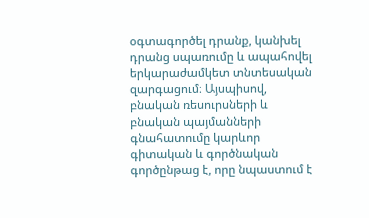օգտագործել դրանք, կանխել դրանց սպառումը և ապահովել երկարաժամկետ տնտեսական զարգացում։ Այսպիսով, բնական ռեսուրսների և բնական պայմանների գնահատումը կարևոր գիտական և գործնական գործընթաց է, որը նպաստում է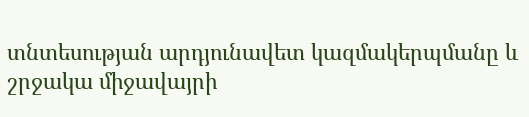տնտեսության արդյունավետ կազմակերպմանը և շրջակա միջավայրի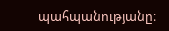պահպանությանը։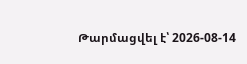Թարմացվել է՝ 2026-08-14